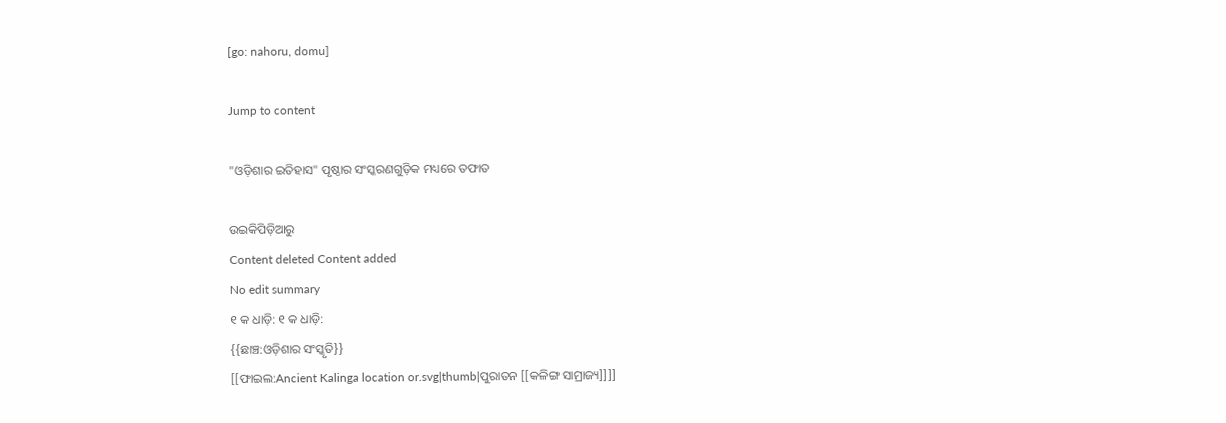[go: nahoru, domu]

Jump to content

"ଓଡ଼ିଶାର ଇତିହାସ" ପୃଷ୍ଠାର ସଂସ୍କରଣ‌ଗୁଡ଼ିକ ମଧ୍ୟରେ ତଫାତ

ଉଇକିପିଡ଼ିଆ‌ରୁ
Content deleted Content added
No edit summary
୧ କ ଧାଡ଼ି: ୧ କ ଧାଡ଼ି:
{{ଛାଞ୍ଚ:ଓଡ଼ିଶାର ସଂସ୍କୃତି}}
[[ଫାଇଲ:Ancient Kalinga location or.svg|thumb|ପୁରାତନ [[କଳିଙ୍ଗ ସାମ୍ରାଜ୍ୟ]]]]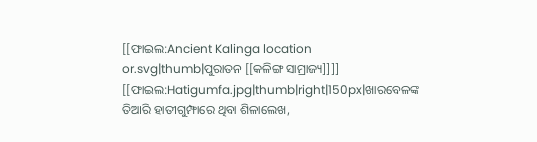[[ଫାଇଲ:Ancient Kalinga location or.svg|thumb|ପୁରାତନ [[କଳିଙ୍ଗ ସାମ୍ରାଜ୍ୟ]]]]
[[ଫାଇଲ:Hatigumfa.jpg|thumb|right|150px|ଖାରବେଳଙ୍କ ତିଆରି ହାତୀଗୁମ୍ଫାରେ ଥିବା ଶିଳାଲେଖ,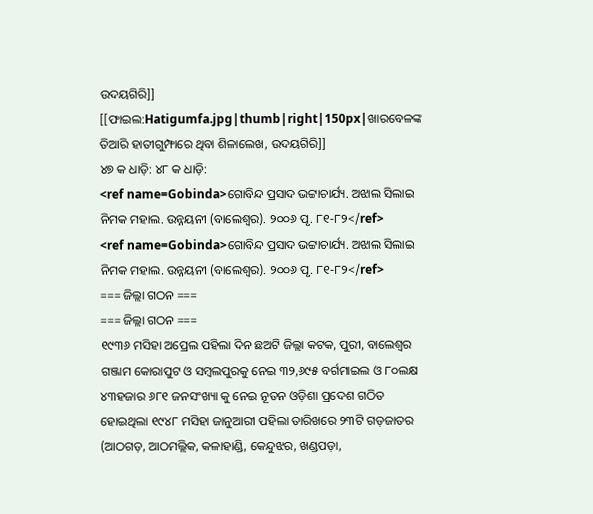ଉଦୟଗିରି]]
[[ଫାଇଲ:Hatigumfa.jpg|thumb|right|150px|ଖାରବେଳଙ୍କ ତିଆରି ହାତୀଗୁମ୍ଫାରେ ଥିବା ଶିଳାଲେଖ, ଉଦୟଗିରି]]
୪୭ କ ଧାଡ଼ି: ୪୮ କ ଧାଡ଼ି:
<ref name=Gobinda>ଗୋବିନ୍ଦ ପ୍ରସାଦ ଭଟ୍ଟାଚାର୍ଯ୍ୟ. ଅଝାଲ ସିଲାଇ ନିମକ ମହାଲ. ଉନ୍ନୟନୀ (ବାଲେଶ୍ଵର). ୨୦୦୬ ପୃ. ୮୧-୮୨</ref>
<ref name=Gobinda>ଗୋବିନ୍ଦ ପ୍ରସାଦ ଭଟ୍ଟାଚାର୍ଯ୍ୟ. ଅଝାଲ ସିଲାଇ ନିମକ ମହାଲ. ଉନ୍ନୟନୀ (ବାଲେଶ୍ଵର). ୨୦୦୬ ପୃ. ୮୧-୮୨</ref>
=== ଜିଲ୍ଲା ଗଠନ ===
=== ଜିଲ୍ଲା ଗଠନ ===
୧୯୩୬ ମସିହା ଅପ୍ରେଲ ପହିଲା ଦିନ ଛଅଟି ଜିଲ୍ଲା କଟକ, ପୁରୀ, ବାଲେଶ୍ୱର ଗଞ୍ଜାମ କୋରାପୁଟ ଓ ସମ୍ବଲପୁରକୁ ନେଇ ୩୨,୬୯୫ ବର୍ଗମାଇଲ ଓ ୮୦ଲକ୍ଷ ୪୩ହଜାର ୬୮୧ ଜନସଂଖ୍ୟା କୁ ନେଇ ନୂତନ ଓଡ଼ିଶା ପ୍ରଦେଶ ଗଠିତ ହୋଇଥିଲା ୧୯୪୮ ମସିହା ଜାନୁଆରୀ ପହିଲା ତାରିଖରେ ୨୩ଟି ଗଡ଼ଜାତର (ଆଠଗଡ଼, ଆଠମଲ୍ଲିକ, କଳାହାଣ୍ଡି, କେନ୍ଦୁଝର, ଖଣ୍ଡପଡ଼ା,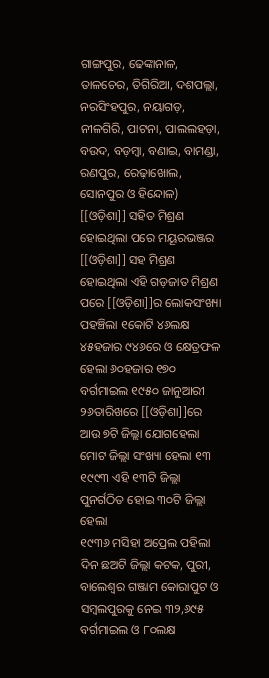ଗାଙ୍ଗପୁର, ଢେଙ୍କାନାଳ, ତାଳଚେର, ତିଗିରିଆ, ଦଶପଲ୍ଲା, ନରସିଂହପୁର, ନୟାଗଡ଼, ନୀଳଗିରି, ପାଟନା, ପାଲଲହଡ଼ା, ବଉଦ, ବଡ଼ମ୍ବା, ବଣାଇ, ବାମଣ୍ଡା, ରଣପୁର, ରେଢ଼ାଖୋଲ, ସୋନପୁର ଓ ହିନ୍ଦୋଳ) [[ଓଡ଼ିଶା]] ସହିତ ମିଶ୍ରଣ ହୋଇଥିଲା ପରେ ମୟୂରଭଞ୍ଜର [[ଓଡ଼ିଶା]] ସହ ମିଶ୍ରଣ ହୋଇଥିଲା ଏହି ଗଡ଼ଜାତ ମିଶ୍ରଣ ପରେ [[ଓଡ଼ିଶା]]ର ଲୋକସଂଖ୍ୟା ପହଞ୍ଚିଲା ୧କୋଟି ୪୬ଲକ୍ଷ ୪୫ହଜାର ୯୪୬ରେ ଓ କ୍ଷେତ୍ରଫଳ ହେଲା ୬୦ହଜାର ୧୭୦ ବର୍ଗମାଇଲ ୧୯୫୦ ଜାନୁଆରୀ ୨୬ତାରିଖରେ [[ଓଡ଼ିଶା]]ରେ ଆଉ ୭ଟି ଜିଲ୍ଲା ଯୋଗହେଲା ମୋଟ ଜିଲ୍ଲା ସଂଖ୍ୟା ହେଲା ୧୩ ୧୯୯୩ ଏହି ୧୩ଟି ଜିଲ୍ଲା ପୁନର୍ଗଠିତ ହୋଇ ୩୦ଟି ଜିଲ୍ଲା ହେଲା
୧୯୩୬ ମସିହା ଅପ୍ରେଲ ପହିଲା ଦିନ ଛଅଟି ଜିଲ୍ଲା କଟକ, ପୁରୀ, ବାଲେଶ୍ୱର ଗଞ୍ଜାମ କୋରାପୁଟ ଓ ସମ୍ବଲପୁରକୁ ନେଇ ୩୨,୬୯୫ ବର୍ଗମାଇଲ ଓ ୮୦ଲକ୍ଷ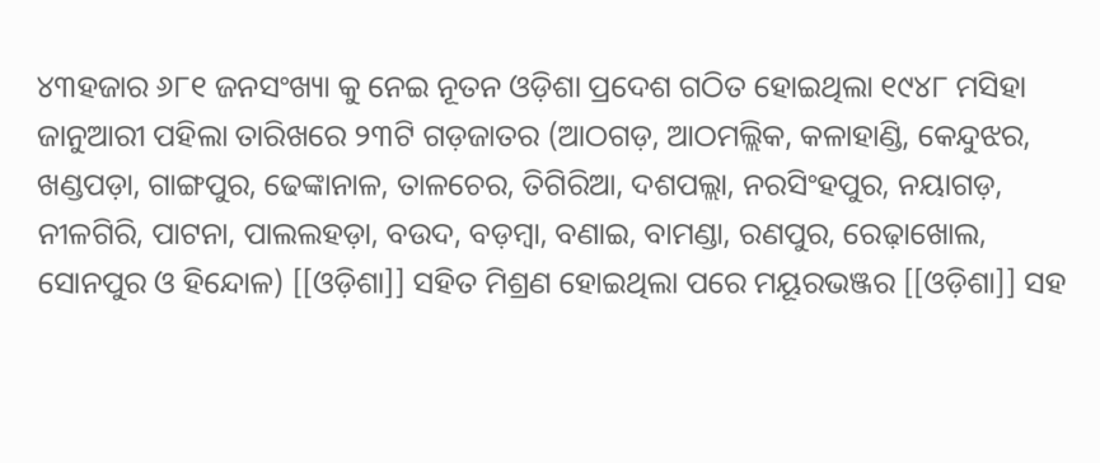୪୩ହଜାର ୬୮୧ ଜନସଂଖ୍ୟା କୁ ନେଇ ନୂତନ ଓଡ଼ିଶା ପ୍ରଦେଶ ଗଠିତ ହୋଇଥିଲା ୧୯୪୮ ମସିହା ଜାନୁଆରୀ ପହିଲା ତାରିଖରେ ୨୩ଟି ଗଡ଼ଜାତର (ଆଠଗଡ଼, ଆଠମଲ୍ଲିକ, କଳାହାଣ୍ଡି, କେନ୍ଦୁଝର, ଖଣ୍ଡପଡ଼ା, ଗାଙ୍ଗପୁର, ଢେଙ୍କାନାଳ, ତାଳଚେର, ତିଗିରିଆ, ଦଶପଲ୍ଲା, ନରସିଂହପୁର, ନୟାଗଡ଼, ନୀଳଗିରି, ପାଟନା, ପାଲଲହଡ଼ା, ବଉଦ, ବଡ଼ମ୍ବା, ବଣାଇ, ବାମଣ୍ଡା, ରଣପୁର, ରେଢ଼ାଖୋଲ, ସୋନପୁର ଓ ହିନ୍ଦୋଳ) [[ଓଡ଼ିଶା]] ସହିତ ମିଶ୍ରଣ ହୋଇଥିଲା ପରେ ମୟୂରଭଞ୍ଜର [[ଓଡ଼ିଶା]] ସହ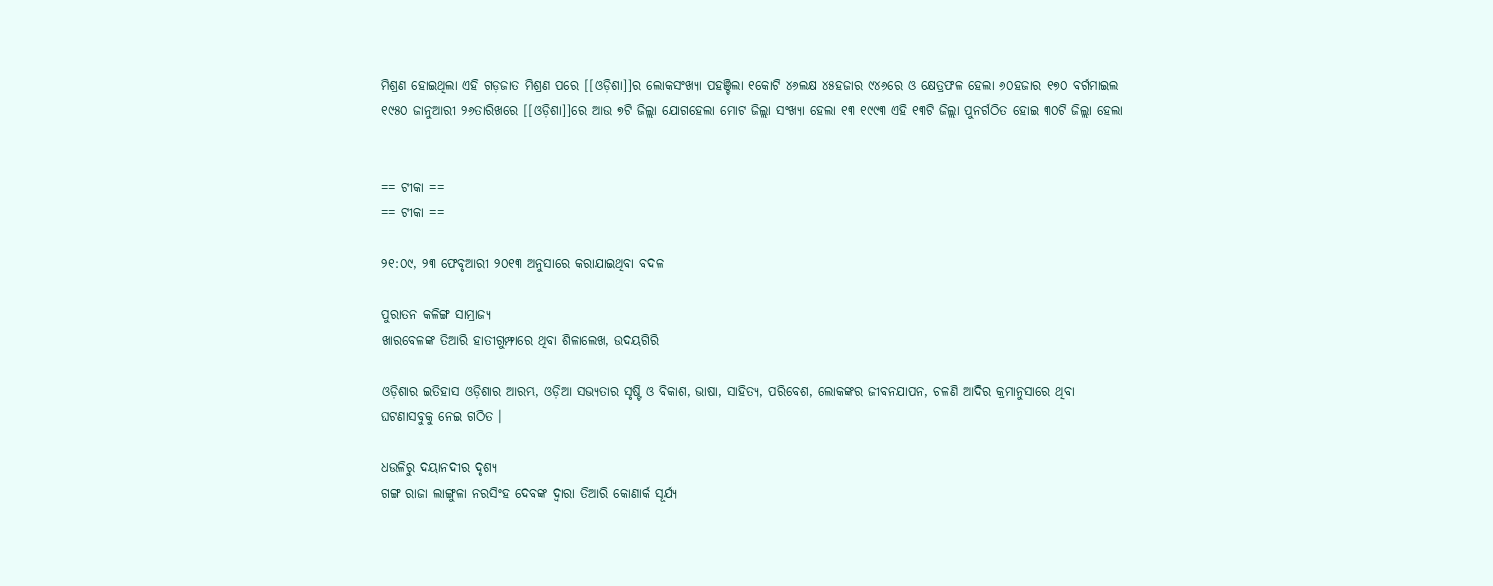ମିଶ୍ରଣ ହୋଇଥିଲା ଏହି ଗଡ଼ଜାତ ମିଶ୍ରଣ ପରେ [[ଓଡ଼ିଶା]]ର ଲୋକସଂଖ୍ୟା ପହଞ୍ଚିଲା ୧କୋଟି ୪୬ଲକ୍ଷ ୪୫ହଜାର ୯୪୬ରେ ଓ କ୍ଷେତ୍ରଫଳ ହେଲା ୬୦ହଜାର ୧୭୦ ବର୍ଗମାଇଲ ୧୯୫୦ ଜାନୁଆରୀ ୨୬ତାରିଖରେ [[ଓଡ଼ିଶା]]ରେ ଆଉ ୭ଟି ଜିଲ୍ଲା ଯୋଗହେଲା ମୋଟ ଜିଲ୍ଲା ସଂଖ୍ୟା ହେଲା ୧୩ ୧୯୯୩ ଏହି ୧୩ଟି ଜିଲ୍ଲା ପୁନର୍ଗଠିତ ହୋଇ ୩୦ଟି ଜିଲ୍ଲା ହେଲା


== ଟୀକା ==
== ଟୀକା ==

୨୧:୦୯, ୨୩ ଫେବୃଆରୀ ୨୦୧୩ ଅନୁସାରେ କରାଯାଇଥିବା ବଦଳ

ପୁରାତନ କଳିଙ୍ଗ ସାମ୍ରାଜ୍ୟ
ଖାରବେଳଙ୍କ ତିଆରି ହାତୀଗୁମ୍ଫାରେ ଥିବା ଶିଳାଲେଖ, ଉଦୟଗିରି

ଓଡ଼ିଶାର ଇତିହାସ ଓଡ଼ିଶାର ଆରମ୍ଭ, ଓଡ଼ିଆ ସଭ୍ୟତାର ସୃଷ୍ଟି ଓ ବିକାଶ, ଭାଷା, ସାହିତ୍ୟ, ପରିବେଶ, ଲୋକଙ୍କର ଜୀବନଯାପନ, ଚଳଣି ଆଦିର କ୍ରମାନୁସାରେ ଥିବା ଘଟଣାସବୁକୁ ନେଇ ଗଠିତ ।

ଧଉଳିରୁ ଦୟାନଦୀର ଦୃଶ୍ୟ
ଗଙ୍ଗ ରାଜା ଲାଙ୍ଗୁଳା ନରସିଂହ ଦେବଙ୍କ ଦ୍ଵାରା ତିଆରି କୋଣାର୍କ ସୂର୍ଯ୍ୟ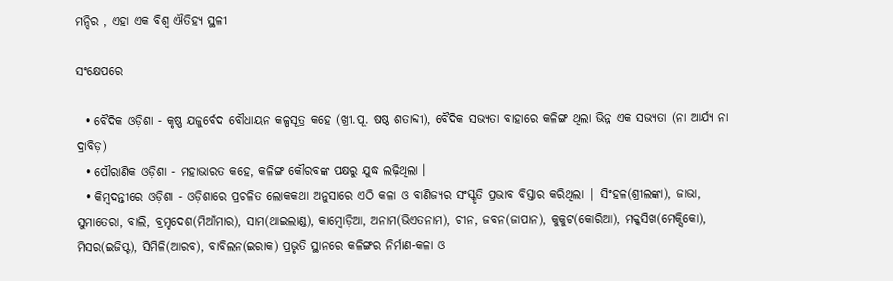ମନ୍ଦିର , ଏହା ଏକ ବିଶ୍ଵ ଐତିହ୍ୟ ସ୍ଥଳୀ

ସଂକ୍ଷେପରେ

  • ବୈଦିକ ଓଡ଼ିଶା - କୃଷ୍ଣ ଯଜୁର୍ବେଦ ବୌଧାୟନ କଳ୍ପସୂତ୍ର କହେ (ଖ୍ରୀ.ପୂ. ଷଷ୍ଠ ଶତାବ୍ଦୀ), ବୈଦିକ ସଭ୍ୟତା ବାହାରେ କଳିଙ୍ଗ ଥିଲା ଭିନ୍ନ ଏକ ସଭ୍ୟତା (ନା ଆର୍ଯ୍ୟ ନା ଦ୍ରାବିଡ଼)
  • ପୌରାଣିକ ଓଡ଼ିଶା - ମହାଭାରତ କହେ, କଳିଙ୍ଗ କୌରବଙ୍କ ପକ୍ଷରୁ ଯୁଦ୍ଧ ଲଢ଼ିଥିଲା ।
  • କିମ୍ବଦନ୍ତୀରେ ଓଡ଼ିଶା - ଓଡ଼ିଶାରେ ପ୍ରଚଳିତ ଲୋକକଥା ଅନୁସାରେ ଏଠି କଳା ଓ ବାଣିଜ୍ୟର ସଂସ୍କୃତି ପ୍ରଭାବ ବିସ୍ତାର କରିଥିଲା | ସିଂହଳ(ଶ୍ରୀଲଙ୍କା), ଜାଭା, ସୁମାତେରା, ବାଲି, ବ୍ରମ୍ହଦେଶ(ମିଆଁମାର), ସାମ(ଥାଇଲାଣ୍ଡ), କାମ୍ବୋଡ଼ିଆ, ଅନାମ(ଭିଏତନାମ), ଚୀନ, ଜବନ(ଜାପାନ), କୁକୁଟ(କୋରିଆ), ମକ୍କସିଖ(ମେକ୍ସିକୋ), ମିସର(ଇଜିପ୍ଟ), ସିମିଳି(ଆରବ), ବାବିଲନ(ଇରାକ) ପ୍ରଭୃତି ସ୍ଥାନରେ କଳିଙ୍ଗର ନିର୍ମାଣ-କଳା ଓ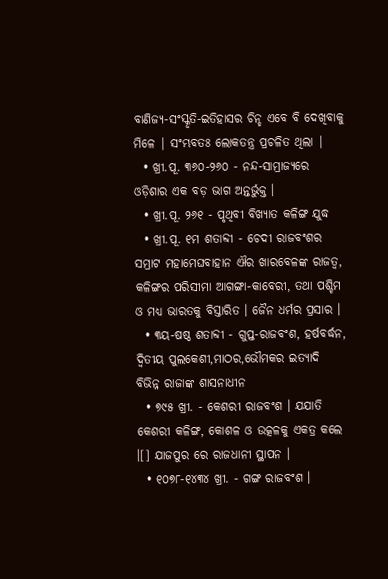ବାଣିଜ୍ୟ-ସଂସ୍କୃତି-ଇତିହାସର ଚିନ୍ହ ଏବେ ବି ଦେଖିବାକୁ ମିଳେ | ସଂମ୍ଭବତଃ ଲୋକତନ୍ତ୍ର ପ୍ରଚଳିତ ଥିଲା |
  • ଖ୍ରୀ.ପୂ. ୩୬୦-୨୬୦ - ନନ୍ଦ-ସାମ୍ରାଜ୍ୟରେ ଓଡ଼ିଶାର ଏକ ବଡ଼ ଭାଗ ଅନ୍ତର୍ଭୁକ୍ତ ।
  • ଖ୍ରୀ.ପୂ. ୨୬୧ - ପୃଥିବୀ ବିଖ୍ୟାତ କଳିଙ୍ଗ ଯୁଦ୍ଧ
  • ଖ୍ରୀ.ପୂ. ୧ମ ଶତାବ୍ଦୀ - ଚେଦୀ ରାଜବଂଶର ସମ୍ରାଟ ମହାମେଘବାହାନ ଐର ଖାରବେଳଙ୍କ ରାଜତ୍ଵ, କଳିଙ୍ଗର ପରିସୀମା ଆଗଙ୍ଗା-କାବେରୀ, ତଥା ପଶ୍ଚିମ ଓ ମଧ୍ୟ ଭାରତକୁ ବିସ୍ତାରିତ । ଜୈନ ଧର୍ମର ପ୍ରସାର ।
  • ୩ୟ-ଷଷ୍ଠ ଶତାବ୍ଦୀ - ଗୁପ୍ତ-ରାଜବଂଶ, ହର୍ଷବର୍ଦ୍ଧନ, ଦ୍ୱିତୀୟ ପୁଲକେଶୀ,ମାଠର,ଭୌମକର ଇତ୍ୟାଦି ବିଭିନ୍ନ ରାଜାଙ୍କ ଶାସନାଧୀନ
  • ୭୯୫ ଖ୍ରୀ. - କେଶରୀ ରାଜବଂଶ । ଯଯାତି କେଶରୀ କଳିଙ୍ଗ, କୋଶଳ ଓ ଉତ୍କଳକୁ ଏକତ୍ର କଲେ ।[] ଯାଜପୁର ରେ ରାଜଧାନୀ ସ୍ଥାପନ ।
  • ୧୦୭୮-୧୪୩୪ ଖ୍ରୀ. - ଗଙ୍ଗ ରାଜବଂଶ ।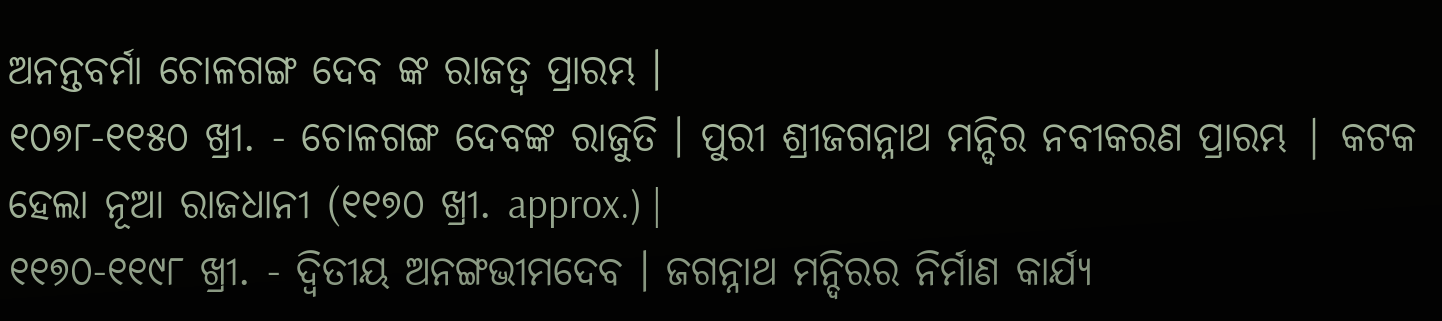ଅନନ୍ତବର୍ମା ଚୋଳଗଙ୍ଗ ଦେବ ଙ୍କ ରାଜତ୍ୱ ପ୍ରାରମ୍ଭ ।
୧୦୭୮-୧୧୫୦ ଖ୍ରୀ. - ଚୋଳଗଙ୍ଗ ଦେବଙ୍କ ରାଜୁତି । ପୁରୀ ଶ୍ରୀଜଗନ୍ନାଥ ମନ୍ଦିର ନବୀକରଣ ପ୍ରାରମ୍ଭ | କଟକ ହେଲା ନୂଆ ରାଜଧାନୀ (୧୧୭୦ ଖ୍ରୀ. approx.) |
୧୧୭୦-୧୧୯୮ ଖ୍ରୀ. - ଦ୍ୱିତୀୟ ଅନଙ୍ଗଭୀମଦେବ । ଜଗନ୍ନାଥ ମନ୍ଦିରର ନିର୍ମାଣ କାର୍ଯ୍ୟ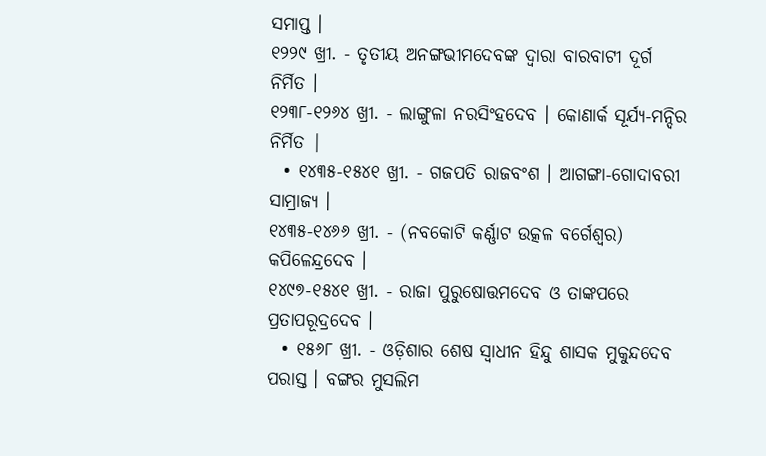ସମାପ୍ତ ।
୧୨୨୯ ଖ୍ରୀ. - ତୃତୀୟ ଅନଙ୍ଗଭୀମଦେବଙ୍କ ଦ୍ୱାରା ବାରବାଟୀ ଦୂର୍ଗ ନିର୍ମିତ ।
୧୨୩୮-୧୨୬୪ ଖ୍ରୀ. - ଲାଙ୍ଗୁଳା ନରସିଂହଦେବ । କୋଣାର୍କ ସୂର୍ଯ୍ୟ-ମନ୍ଦିର ନିର୍ମିତ |
  • ୧୪୩୫-୧୫୪୧ ଖ୍ରୀ. - ଗଜପତି ରାଜବଂଶ । ଆଗଙ୍ଗା-ଗୋଦାବରୀ ସାମ୍ରାଜ୍ୟ ।
୧୪୩୫-୧୪୬୬ ଖ୍ରୀ. - (ନବକୋଟି କର୍ଣ୍ଣାଟ ଉତ୍କଳ ବର୍ଗେଶ୍ୱର) କପିଳେନ୍ଦ୍ରଦେବ ।
୧୪୯୭-୧୫୪୧ ଖ୍ରୀ. - ରାଜା ପୁରୁଷୋତ୍ତମଦେବ ଓ ତାଙ୍କପରେ ପ୍ରତାପରୂଦ୍ରଦେବ ।
  • ୧୫୬୮ ଖ୍ରୀ. - ଓଡ଼ିଶାର ଶେଷ ସ୍ୱାଧୀନ ହିନ୍ଦୁ ଶାସକ ମୁକୁନ୍ଦଦେବ ପରାସ୍ତ । ବଙ୍ଗର ମୁସଲିମ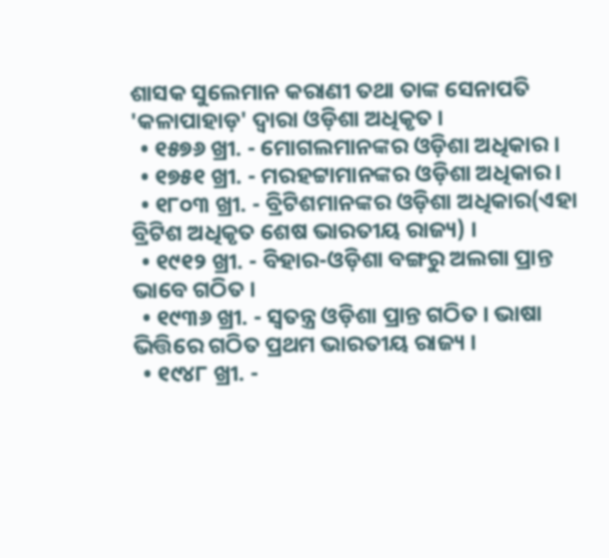ଶାସକ ସୁଲେମାନ କରାଣୀ ତଥା ତାଙ୍କ ସେନାପତି 'କଳାପାହାଡ଼' ଦ୍ୱାରା ଓଡ଼ିଶା ଅଧିକୃତ ।
  • ୧୫୭୬ ଖ୍ରୀ. - ମୋଗଲମାନଙ୍କର ଓଡ଼ିଶା ଅଧିକାର ।
  • ୧୭୫୧ ଖ୍ରୀ. - ମରହଟ୍ଟାମାନଙ୍କର ଓଡ଼ିଶା ଅଧିକାର ।
  • ୧୮୦୩ ଖ୍ରୀ. - ବ୍ରିଟିଶମାନଙ୍କର ଓଡ଼ିଶା ଅଧିକାର(ଏହା ବ୍ରିଟିଶ ଅଧିକୃତ ଶେଷ ଭାରତୀୟ ରାଜ୍ୟ) ।
  • ୧୯୧୨ ଖ୍ରୀ. - ବିହାର-ଓଡ଼ିଶା ବଙ୍ଗରୁ ଅଲଗା ପ୍ରାନ୍ତ ଭାବେ ଗଠିତ ।
  • ୧୯୩୬ ଖ୍ରୀ. - ସ୍ୱତନ୍ତ୍ର ଓଡ଼ିଶା ପ୍ରାନ୍ତ ଗଠିତ । ଭାଷା ଭିତ୍ତିରେ ଗଠିତ ପ୍ରଥମ ଭାରତୀୟ ରାଜ୍ୟ ।
  • ୧୯୪୮ ଖ୍ରୀ. -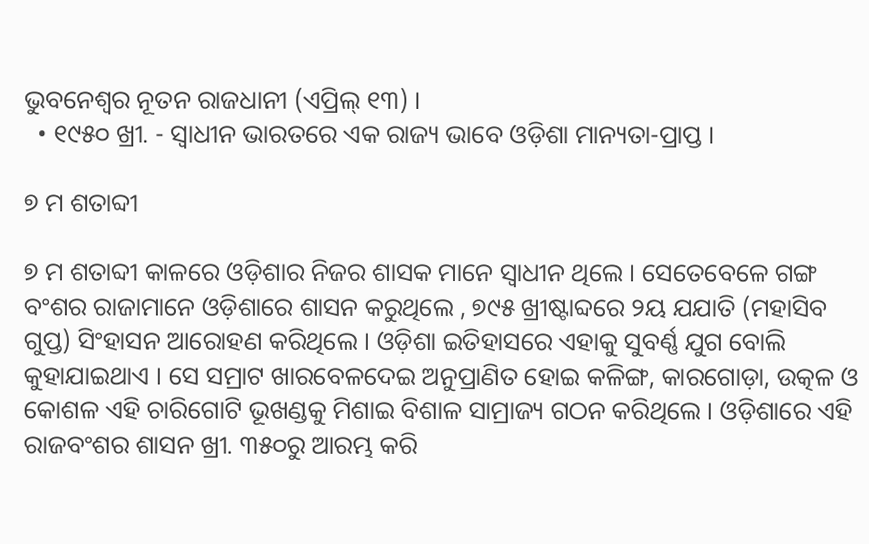ଭୁବନେଶ୍ୱର ନୂତନ ରାଜଧାନୀ (ଏପ୍ରିଲ୍ ୧୩) ।
  • ୧୯୫୦ ଖ୍ରୀ. - ସ୍ୱାଧୀନ ଭାରତରେ ଏକ ରାଜ୍ୟ ଭାବେ ଓଡ଼ିଶା ମାନ୍ୟତା-ପ୍ରାପ୍ତ ।

୭ ମ ଶତାବ୍ଦୀ

୭ ମ ଶତାବ୍ଦୀ କାଳରେ ଓଡ଼ିଶାର ନିଜର ଶାସକ ମାନେ ସ୍ୱାଧୀନ ଥିଲେ । ସେତେବେଳେ ଗଙ୍ଗ ବଂଶର ରାଜାମାନେ ଓଡ଼ିଶାରେ ଶାସନ କରୁଥିଲେ , ୭୯୫ ଖ୍ରୀଷ୍ଟାବ୍ଦରେ ୨ୟ ଯଯାତି (ମହାସିବ ଗୁପ୍ତ) ସିଂହାସନ ଆରୋହଣ କରିଥିଲେ । ଓଡ଼ିଶା ଇତିହାସରେ ଏହାକୁ ସୁବର୍ଣ୍ଣ ଯୁଗ ବୋଲି କୁହାଯାଇଥାଏ । ସେ ସମ୍ରାଟ ଖାରବେଳଦେଇ ଅନୁପ୍ରାଣିତ ହୋଇ କଳିଙ୍ଗ, କାରଗୋଡ଼ା, ଉତ୍କଳ ଓ କୋଶଳ ଏହି ଚାରିଗୋଟି ଭୂଖଣ୍ଡକୁ ମିଶାଇ ବିଶାଳ ସାମ୍ରାଜ୍ୟ ଗଠନ କରିଥିଲେ । ଓଡ଼ିଶାରେ ଏହି ରାଜବଂଶର ଶାସନ ଖ୍ରୀ. ୩୫୦ରୁ ଆରମ୍ଭ କରି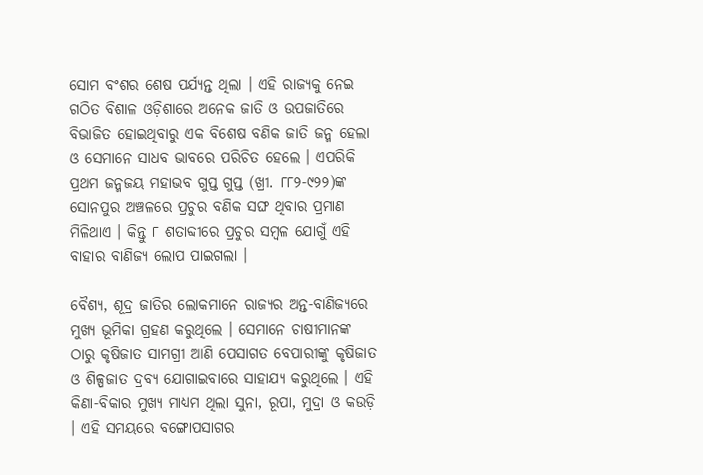ସୋମ ବଂଶର ଶେଷ ପର୍ଯ୍ୟନ୍ତ ଥିଲା । ଏହି ରାଜ୍ୟକୁ ନେଇ ଗଠିତ ବିଶାଳ ଓଡ଼ିଶାରେ ଅନେକ ଜାତି ଓ ଉପଜାତିରେ ବିଭାଜିତ ହୋଇଥିବାରୁ ଏକ ବିଶେଷ ବଣିକ ଜାତି ଜନ୍ମ ହେଲା ଓ ସେମାନେ ସାଧବ ଭାବରେ ପରିଚିତ ହେଲେ । ଏପରିକି ପ୍ରଥମ ଜନ୍ମଜୟ ମହାଭବ ଗୁପ୍ତ ଗୁପ୍ତ (ଖ୍ରୀ. ୮୮୨-୯୨୨)ଙ୍କ ସୋନପୁର ଅଞ୍ଚଳରେ ପ୍ରଚୁର ବଣିକ ସଙ୍ଘ ଥିବାର ପ୍ରମାଣ ମିଳିଥାଏ । କିନ୍ତୁ ୮ ଶତାବ୍ଦୀରେ ପ୍ରଚୁର ସମ୍ବଳ ଯୋଗୁଁ ଏହି ବାହାର ବାଣିଜ୍ୟ ଲୋପ ପାଇଗଲା ।

ବୈଶ୍ୟ, ଶୂଦ୍ର ଜାତିର ଲୋକମାନେ ରାଜ୍ୟର ଅନ୍ତ-ବାଣିଜ୍ୟରେ ମୁଖ୍ୟ ଭୂମିକା ଗ୍ରହଣ କରୁଥିଲେ । ସେମାନେ ଚାଷୀମାନଙ୍କ ଠାରୁ କୃଷିଜାତ ସାମଗ୍ରୀ ଆଣି ପେସାଗତ ବେପାରୀଙ୍କୁ କୃଷିଜାତ ଓ ଶିଳ୍ପଜାତ ଦ୍ରବ୍ୟ ଯୋଗାଇବାରେ ସାହାଯ୍ୟ କରୁଥିଲେ । ଏହି କିଣା-ବିକାର ମୁଖ୍ୟ ମାଧ୍ୟମ ଥିଲା ସୁନା, ରୂପା, ମୁଦ୍ରା ଓ କଉଡ଼ି । ଏହି ସମୟରେ ବଙ୍ଗୋପସାଗର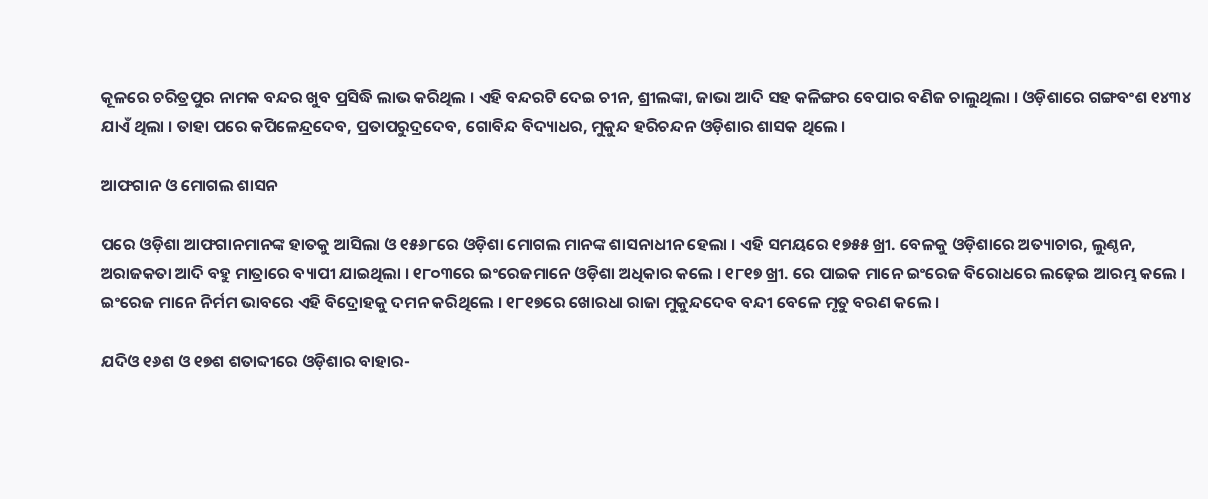କୂଳରେ ଚରିତ୍ରପୁର ନାମକ ବନ୍ଦର ଖୁବ ପ୍ରସିଦ୍ଧି ଲାଭ କରିଥିଲ । ଏହି ବନ୍ଦରଟି ଦେଇ ଚୀନ, ଶ୍ରୀଲଙ୍କା, ଜାଭା ଆଦି ସହ କଳିଙ୍ଗର ବେପାର ବଣିଜ ଚାଲୁଥିଲା । ଓଡ଼ିଶାରେ ଗଙ୍ଗବଂଶ ୧୪୩୪ ଯାଏଁ ଥିଲା । ତାହା ପରେ କପିଳେନ୍ଦ୍ରଦେବ, ପ୍ରତାପରୁଦ୍ରଦେବ, ଗୋବିନ୍ଦ ବିଦ୍ୟାଧର, ମୁକୁନ୍ଦ ହରିଚନ୍ଦନ ଓଡ଼ିଶାର ଶାସକ ଥିଲେ ।

ଆଫଗାନ ଓ ମୋଗଲ ଶାସନ

ପରେ ଓଡ଼ିଶା ଆଫଗାନମାନଙ୍କ ହାତକୁ ଆସିଲା ଓ ୧୫୬୮ରେ ଓଡ଼ିଶା ମୋଗଲ ମାନଙ୍କ ଶାସନାଧୀନ ହେଲା । ଏହି ସମୟରେ ୧୭୫୫ ଖ୍ରୀ. ବେଳକୁ ଓଡ଼ିଶାରେ ଅତ୍ୟାଚାର, ଲୁଣ୍ଠନ, ଅରାଜକତା ଆଦି ବହୁ ମାତ୍ରାରେ ବ୍ୟାପୀ ଯାଇଥିଲା । ୧୮୦୩ରେ ଇଂରେଜମାନେ ଓଡ଼ିଶା ଅଧିକାର କଲେ । ୧୮୧୭ ଖ୍ରୀ. ରେ ପାଇକ ମାନେ ଇଂରେଜ ବିରୋଧରେ ଲଢ଼େଇ ଆରମ୍ଭ କଲେ । ଇଂରେଜ ମାନେ ନିର୍ମମ ଭାବରେ ଏହି ବିଦ୍ରୋହକୁ ଦମନ କରିଥିଲେ । ୧୮୧୭ରେ ଖୋରଧା ରାଜା ମୁକୁନ୍ଦଦେବ ବନ୍ଦୀ ବେଳେ ମୃତୁ ବରଣ କଲେ ।

ଯଦିଓ ୧୬ଶ ଓ ୧୭ଶ ଶତାବ୍ଦୀରେ ଓଡ଼ିଶାର ବାହାର-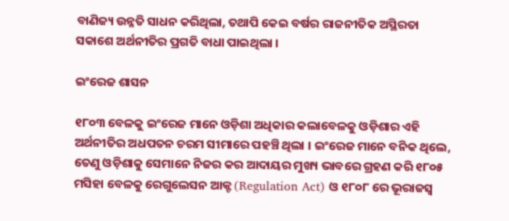ବାଣିଜ୍ୟ ଉନ୍ନତି ସାଧନ କରିଥିଲା, ତଥାପି କେଇ ବର୍ଷର ରାଜନୀତିକ ଅସ୍ଥିରତା ସକାଶେ ଅର୍ଥନୀତିର ପ୍ରଗତି ବାଧା ପାଇଥିଲା ।

ଇଂରେଜ ଶାସନ

୧୮୦୩ ବେଳକୁ ଇଂରେଜ ମାନେ ଓଡ଼ିଶା ଅଧିକାର କଲାବେଳକୁ ଓଡ଼ିଶାର ଏହି ଅର୍ଥନୀତିର ଅଧପତନ ଚରମ ସୀମାରେ ପହଞ୍ଚି ଥିଲା । ଇଂରେଜ ମାନେ ବନିକ ଥିଲେ, ତେଣୁ ଓଡ଼ିଶାକୁ ସେମାନେ ନିଜର କର ଆଦାୟର ମୁଖ୍ୟ ଭାବରେ ଗ୍ରହଣ କରି ୧୮୦୫ ମସିହା ବେଳକୁ ରେଗୁଲେସନ ଆକ୍ଟ (Regulation Act) ଓ ୧୮୦୮ ରେ ଭୂରାଜସ୍ଵ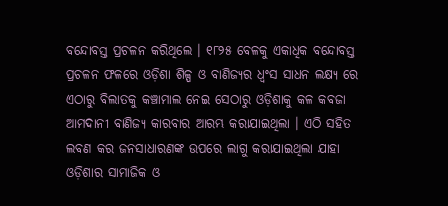ବନ୍ଦୋବସ୍ତ ପ୍ରଚଳନ କରିଥିଲେ । ୧୮୨୫ ବେଳକୁ ଏକାଧିକ ବନ୍ଦୋବସ୍ତ ପ୍ରଚଳନ ଫଳରେ ଓଡ଼ିଶା ଶିଳ୍ପ ଓ ବାଣିଜ୍ୟର ଧ୍ଵଂସ ସାଧନ ଲକ୍ଷ୍ୟ ରେ ଏଠାରୁ ବିଲାତକୁ କଞ୍ଚାମାଲ ନେଇ ସେଠାରୁ ଓଡ଼ିଶାକୁ କଳ କବଜା ଆମଦାନୀ ବାଣିଜ୍ୟ କାରବାର ଆରମ୍ଭ କରାଯାଇଥିଲା । ଏଠି ସହିତ ଲବଣ କର ଜନସାଧାରଣଙ୍କ ଉପରେ ଲାଗୁ କରାଯାଇଥିଲା ଯାହା ଓଡ଼ିଶାର ସାମାଜିକ ଓ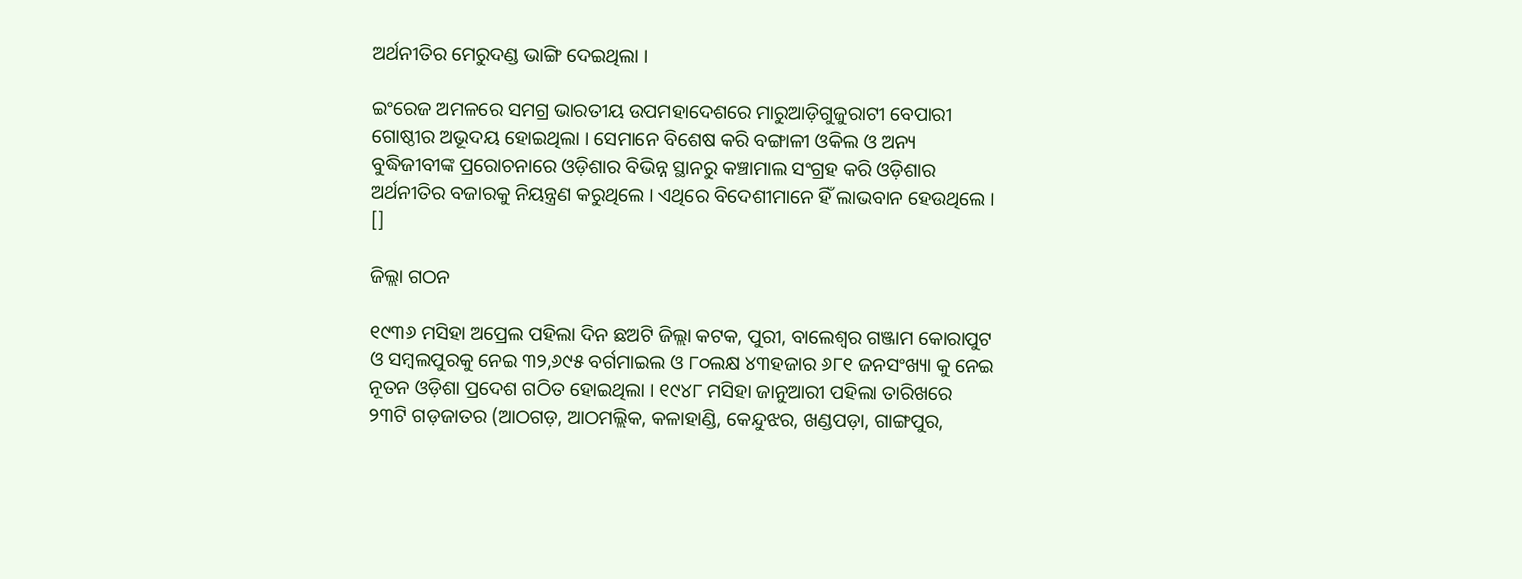ଅର୍ଥନୀତିର ମେରୁଦଣ୍ଡ ଭାଙ୍ଗି ଦେଇଥିଲା ।

ଇଂରେଜ ଅମଳରେ ସମଗ୍ର ଭାରତୀୟ ଉପମହାଦେଶରେ ମାରୁଆଡ଼ିଗୁଜୁରାଟୀ ବେପାରୀ ଗୋଷ୍ଠୀର ଅଭୂଦୟ ହୋଇଥିଲା । ସେମାନେ ବିଶେଷ କରି ବଙ୍ଗାଳୀ ଓକିଲ ଓ ଅନ୍ୟ ବୁଦ୍ଧିଜୀବୀଙ୍କ ପ୍ରରୋଚନାରେ ଓଡ଼ିଶାର ବିଭିନ୍ନ ସ୍ଥାନରୁ କଞ୍ଚାମାଲ ସଂଗ୍ରହ କରି ଓଡ଼ିଶାର ଅର୍ଥନୀତିର ବଜାରକୁ ନିୟନ୍ତ୍ରଣ କରୁଥିଲେ । ଏଥିରେ ବିଦେଶୀମାନେ ହିଁ ଲାଭବାନ ହେଉଥିଲେ । []

ଜିଲ୍ଲା ଗଠନ

୧୯୩୬ ମସିହା ଅପ୍ରେଲ ପହିଲା ଦିନ ଛଅଟି ଜିଲ୍ଲା କଟକ, ପୁରୀ, ବାଲେଶ୍ୱର ଗଞ୍ଜାମ କୋରାପୁଟ ଓ ସମ୍ବଲପୁରକୁ ନେଇ ୩୨,୬୯୫ ବର୍ଗମାଇଲ ଓ ୮୦ଲକ୍ଷ ୪୩ହଜାର ୬୮୧ ଜନସଂଖ୍ୟା କୁ ନେଇ ନୂତନ ଓଡ଼ିଶା ପ୍ରଦେଶ ଗଠିତ ହୋଇଥିଲା । ୧୯୪୮ ମସିହା ଜାନୁଆରୀ ପହିଲା ତାରିଖରେ ୨୩ଟି ଗଡ଼ଜାତର (ଆଠଗଡ଼, ଆଠମଲ୍ଲିକ, କଳାହାଣ୍ଡି, କେନ୍ଦୁଝର, ଖଣ୍ଡପଡ଼ା, ଗାଙ୍ଗପୁର,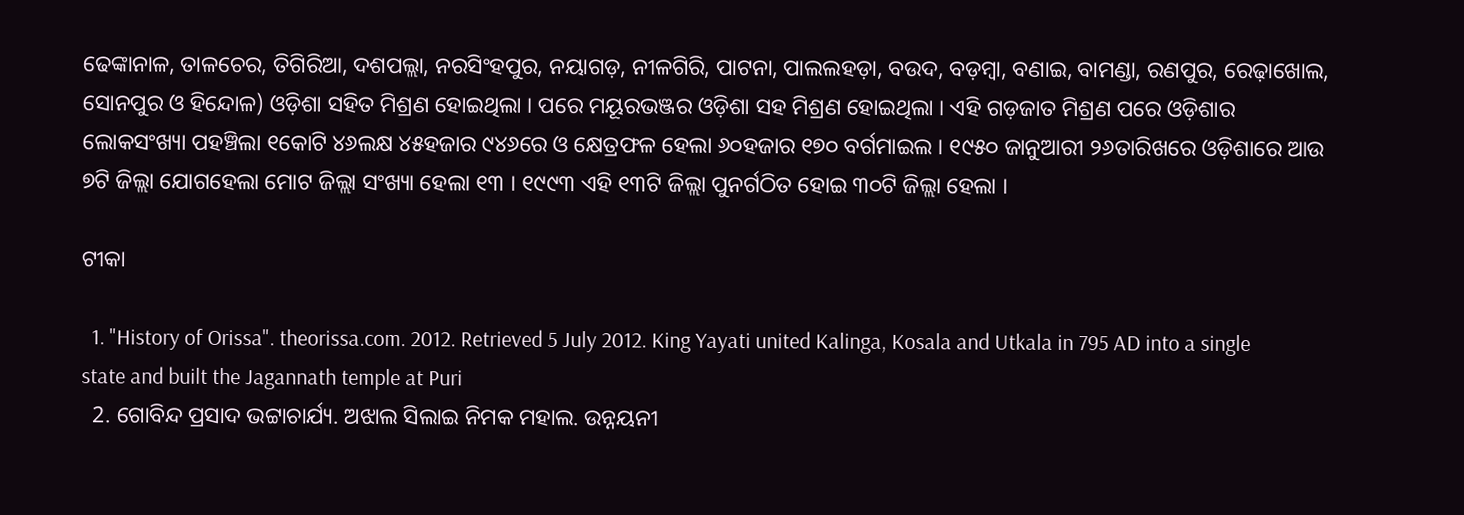ଢେଙ୍କାନାଳ, ତାଳଚେର, ତିଗିରିଆ, ଦଶପଲ୍ଲା, ନରସିଂହପୁର, ନୟାଗଡ଼, ନୀଳଗିରି, ପାଟନା, ପାଲଲହଡ଼ା, ବଉଦ, ବଡ଼ମ୍ବା, ବଣାଇ, ବାମଣ୍ଡା, ରଣପୁର, ରେଢ଼ାଖୋଲ, ସୋନପୁର ଓ ହିନ୍ଦୋଳ) ଓଡ଼ିଶା ସହିତ ମିଶ୍ରଣ ହୋଇଥିଲା । ପରେ ମୟୂରଭଞ୍ଜର ଓଡ଼ିଶା ସହ ମିଶ୍ରଣ ହୋଇଥିଲା । ଏହି ଗଡ଼ଜାତ ମିଶ୍ରଣ ପରେ ଓଡ଼ିଶାର ଲୋକସଂଖ୍ୟା ପହଞ୍ଚିଲା ୧କୋଟି ୪୬ଲକ୍ଷ ୪୫ହଜାର ୯୪୬ରେ ଓ କ୍ଷେତ୍ରଫଳ ହେଲା ୬୦ହଜାର ୧୭୦ ବର୍ଗମାଇଲ । ୧୯୫୦ ଜାନୁଆରୀ ୨୬ତାରିଖରେ ଓଡ଼ିଶାରେ ଆଉ ୭ଟି ଜିଲ୍ଲା ଯୋଗହେଲା ମୋଟ ଜିଲ୍ଲା ସଂଖ୍ୟା ହେଲା ୧୩ । ୧୯୯୩ ଏହି ୧୩ଟି ଜିଲ୍ଲା ପୁନର୍ଗଠିତ ହୋଇ ୩୦ଟି ଜିଲ୍ଲା ହେଲା ।

ଟୀକା

  1. "History of Orissa". theorissa.com. 2012. Retrieved 5 July 2012. King Yayati united Kalinga, Kosala and Utkala in 795 AD into a single state and built the Jagannath temple at Puri
  2. ଗୋବିନ୍ଦ ପ୍ରସାଦ ଭଟ୍ଟାଚାର୍ଯ୍ୟ. ଅଝାଲ ସିଲାଇ ନିମକ ମହାଲ. ଉନ୍ନୟନୀ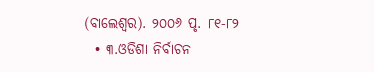(ବାଲେଶ୍ଵର). ୨୦୦୬ ପୃ. ୮୧-୮୨
  • ୩.ଓଡିଶା ନିର୍ବାଚନ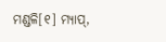ମଣ୍ଡଳି[୧] ମ୍ଯାପ୍,